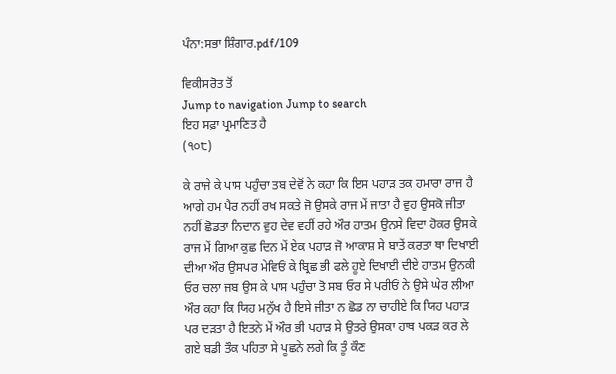ਪੰਨਾ:ਸਭਾ ਸ਼ਿੰਗਾਰ.pdf/109

ਵਿਕੀਸਰੋਤ ਤੋਂ
Jump to navigation Jump to search
ਇਹ ਸਫ਼ਾ ਪ੍ਰਮਾਣਿਤ ਹੈ
(੧੦੮)

ਕੇ ਰਾਜੇ ਕੇ ਪਾਸ ਪਹੁੰਚਾ ਤਬ ਦੇਵੋਂ ਨੇ ਕਹਾ ਕਿ ਇਸ ਪਹਾੜ ਤਕ ਹਮਾਰਾ ਰਾਜ ਹੈ ਆਗੇ ਹਮ ਪੈਰ ਨਹੀਂ ਰਖ ਸਕਤੇ ਜੋ ਉਸਕੇ ਰਾਜ ਮੇਂ ਜਾਤਾ ਹੈ ਵੁਹ ਉਸਕੋ ਜੀਤਾ ਨਹੀਂ ਛੋਡਤਾ ਨਿਦਾਨ ਵੁਹ ਦੇਵ ਵਹੀਂ ਰਹੇ ਔਰ ਹਾਤਮ ਉਨਸੇ ਵਿਦਾ ਹੋਕਰ ਉਸਕੇ ਰਾਜ ਮੇਂ ਗਿਆ ਕੁਛ ਦਿਨ ਮੇਂ ਏਕ ਪਹਾੜ ਜੋ ਆਕਾਸ਼ ਸੇ ਬਾਤੇਂ ਕਰਤਾ ਥਾ ਦਿਖਾਈ ਦੀਆ ਔਰ ਉਸਪਰ ਮੇਵਿਓਂ ਕੇ ਬ੍ਰਿਛ ਭੀ ਫਲੇ ਹੂਏ ਦਿਖਾਈ ਦੀਏ ਹਾਤਮ ਉਨਕੀ ਓਰ ਚਲਾ ਜਬ ਉਸ ਕੇ ਪਾਸ ਪਹੁੰਚਾ ਤੋ ਸਬ ਓਰ ਸੇ ਪਰੀਓਂ ਨੇ ਉਸੇ ਘੇਰ ਲੀਆ ਔਰ ਕਹਾ ਕਿ ਯਿਹ ਮਨੁੱਖ ਹੈ ਇਸੇ ਜੀਤਾ ਨ ਛੋਡ ਨਾ ਚਾਹੀਏ ਕਿ ਯਿਹ ਪਹਾੜ ਪਰ ਦੜਤਾ ਹੈ ਇਤਨੇ ਮੇਂ ਔਰ ਭੀ ਪਹਾੜ ਸੇ ਉਤਰੇ ਉਸਕਾ ਹਾਥ ਪਕੜ ਕਰ ਲੇ ਗਏ ਬਡੀ ਤੌਕ ਪਹਿਤਾ ਸੇ ਪੂਛਨੇ ਲਗੇ ਕਿ ਤੂੰ ਕੌਣ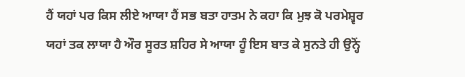ਹੈਂ ਯਹਾਂ ਪਰ ਕਿਸ ਲੀਏ ਆਯਾ ਹੈਂ ਸਭ ਬਤਾ ਹਾਤਮ ਨੇ ਕਹਾ ਕਿ ਮੁਝ ਕੋ ਪਰਮੇਸ਼੍ਵਰ ਯਹਾਂ ਤਕ ਲਾਯਾ ਹੈ ਔਰ ਸੂਰਤ ਸ਼ਹਿਰ ਸੇ ਆਯਾ ਹੂੰ ਇਸ ਬਾਤ ਕੇ ਸੁਨਤੇ ਹੀ ਉਨ੍ਹੋਂ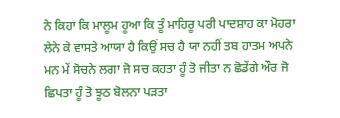ਨੇ ਕਿਹਾ ਕਿ ਮਾਲੂਮ ਹੂਆ ਕਿ ਤੂੰ ਮਾਹਿਰੂ ਪਰੀ ਪਾਦਸ਼ਾਹ ਕਾ ਮੋਹਰਾ ਲੇਨੇ ਕੇ ਵਾਸਤੇ ਆਯਾ ਹੈ ਕਿਉਂ ਸਚ ਹੈ ਯਾ ਨਹੀਂ ਤਬ ਹਾਤਮ ਅਪਨੇ ਮਨ ਮੇਂ ਸੋਚਨੇ ਲਗਾ ਜੋ ਸਚ ਕਹਤਾ ਹੂੰ ਤੋ ਜੀਤਾ ਨ ਛੋਡੇਂਗੇ ਔਰ ਜੋ ਛਿਪਤਾ ਹੂੰ ਤੋ ਝੂਠ ਬੋਲਨਾ ਪੜਤਾ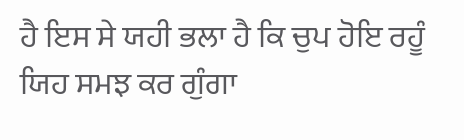ਹੈ ਇਸ ਸੇ ਯਹੀ ਭਲਾ ਹੈ ਕਿ ਚੁਪ ਹੋਇ ਰਹੂੰ ਯਿਹ ਸਮਝ ਕਰ ਗੁੰਗਾ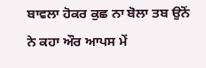ਬਾਵਲਾ ਹੋਕਰ ਕੁਛ ਨਾ ਬੋਲਾ ਤਬ ਉਨੋਂ ਨੇ ਕਹਾ ਔਰ ਆਪਸ ਮੇਂ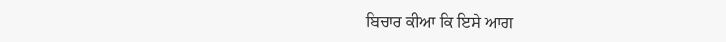ਬਿਚਾਰ ਕੀਆ ਕਿ ਇਸੇ ਆਗ